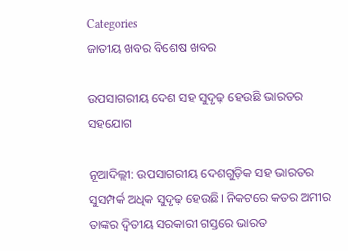Categories
ଜାତୀୟ ଖବର ବିଶେଷ ଖବର

ଉପସାଗରୀୟ ଦେଶ ସହ ସୁଦୃଢ଼ ହେଉଛି ଭାରତର ସହଯୋଗ

ନୂଆଦିଲ୍ଲୀ: ଉପସାଗରୀୟ ଦେଶଗୁଡ଼ିକ ସହ ଭାରତର ସୁସମ୍ପର୍କ ଅଧିକ ସୁଦୃଢ଼ ହେଉଛି। ନିକଟରେ କତର ଅମୀର ତାଙ୍କର ଦ୍ୱିତୀୟ ସରକାରୀ ଗସ୍ତରେ ଭାରତ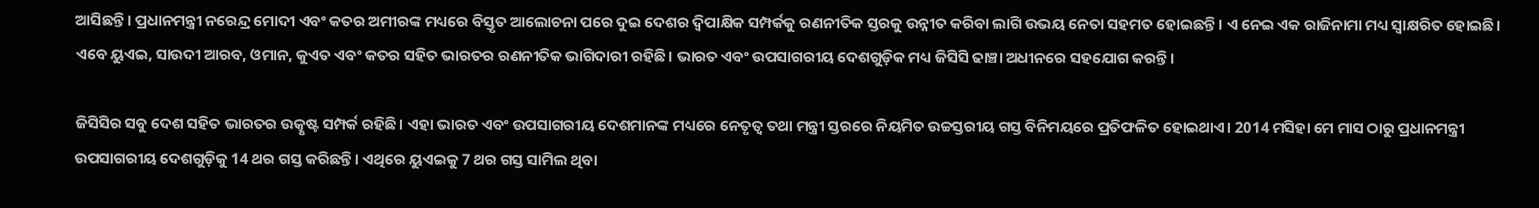ଆସିଛନ୍ତି। ପ୍ରଧାନମନ୍ତ୍ରୀ ନରେନ୍ଦ୍ର ମୋଦୀ ଏବଂ କତର ଅମୀରଙ୍କ ମଧ୍ୟରେ ବିସ୍ତୃତ ଆଲୋଚନା ପରେ ଦୁଇ ଦେଶର ଦ୍ୱିପାକ୍ଷିକ ସମ୍ପର୍କକୁ ରଣନୀତିକ ସ୍ତରକୁ ଉନ୍ନୀତ କରିବା ଲାଗି ଉଭୟ ନେତା ସହମତ ହୋଇଛନ୍ତି। ଏ ନେଇ ଏକ ରାଜିନାମା ମଧ୍ୟ ସ୍ୱାକ୍ଷରିତ ହୋଇଛି। ଏବେ ୟୁଏଇ, ସାଉଦୀ ଆରବ, ଓମାନ, କୁଏତ ଏବଂ କତର ସହିତ ଭାରତର ରଣନୀତିକ ଭାଗିଦାରୀ ରହିଛି। ଭାରତ ଏବଂ ଉପସାଗରୀୟ ଦେଶଗୁଡ଼ିକ ମଧ୍ୟ ଜିସିସି ଢାଞ୍ଚା ଅଧୀନରେ ସହଯୋଗ କରନ୍ତି।

ଜିସିସିର ସବୁ ଦେଶ ସହିତ ଭାରତର ଉତ୍କୃଷ୍ଟ ସମ୍ପର୍କ ରହିଛି। ଏହା ଭାରତ ଏବଂ ଉପସାଗରୀୟ ଦେଶମାନଙ୍କ ମଧ୍ୟରେ ନେତୃତ୍ୱ ତଥା ମନ୍ତ୍ରୀ ସ୍ତରରେ ନିୟମିତ ଉଚ୍ଚସ୍ତରୀୟ ଗସ୍ତ ବିନିମୟରେ ପ୍ରତିଫଳିତ ହୋଇଥାଏ। 2014 ମସିହା ମେ ମାସ ଠାରୁ ପ୍ରଧାନମନ୍ତ୍ରୀ ଉପସାଗରୀୟ ଦେଶଗୁଡ଼ିକୁ 14 ଥର ଗସ୍ତ କରିଛନ୍ତି। ଏଥିରେ ୟୁଏଇକୁ 7 ଥର ଗସ୍ତ ସାମିଲ ଥିବା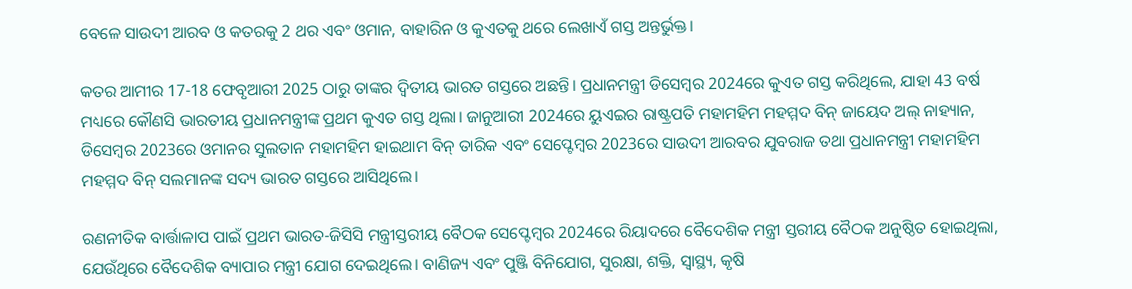ବେଳେ ସାଉଦୀ ଆରବ ଓ କତରକୁ 2 ଥର ଏବଂ ଓମାନ, ବାହାରିନ ଓ କୁଏତକୁ ଥରେ ଲେଖାଏଁ ଗସ୍ତ ଅନ୍ତର୍ଭୁକ୍ତ।

କତର ଆମୀର 17-18 ଫେବୃଆରୀ 2025 ଠାରୁ ତାଙ୍କର ଦ୍ୱିତୀୟ ଭାରତ ଗସ୍ତରେ ଅଛନ୍ତି। ପ୍ରଧାନମନ୍ତ୍ରୀ ଡିସେମ୍ବର 2024ରେ କୁଏତ ଗସ୍ତ କରିଥିଲେ, ଯାହା 43 ବର୍ଷ ମଧ୍ୟରେ କୌଣସି ଭାରତୀୟ ପ୍ରଧାନମନ୍ତ୍ରୀଙ୍କ ପ୍ରଥମ କୁଏତ ଗସ୍ତ ଥିଲା। ଜାନୁଆରୀ 2024ରେ ୟୁଏଇର ରାଷ୍ଟ୍ରପତି ମହାମହିମ ମହମ୍ମଦ ବିନ୍ ଜାୟେଦ ଅଲ୍ ନାହ୍ୟାନ, ଡିସେମ୍ବର 2023ରେ ଓମାନର ସୁଲତାନ ମହାମହିମ ହାଇଥାମ ବିନ୍ ତାରିକ ଏବଂ ସେପ୍ଟେମ୍ବର 2023ରେ ସାଉଦୀ ଆରବର ଯୁବରାଜ ତଥା ପ୍ରଧାନମନ୍ତ୍ରୀ ମହାମହିମ ମହମ୍ମଦ ବିନ୍ ସଲମାନଙ୍କ ସଦ୍ୟ ଭାରତ ଗସ୍ତରେ ଆସିଥିଲେ।

ରଣନୀତିକ ବାର୍ତ୍ତାଳାପ ପାଇଁ ପ୍ରଥମ ଭାରତ-ଜିସିସି ମନ୍ତ୍ରୀସ୍ତରୀୟ ବୈଠକ ସେପ୍ଟେମ୍ବର 2024ରେ ରିୟାଦରେ ବୈଦେଶିକ ମନ୍ତ୍ରୀ ସ୍ତରୀୟ ବୈଠକ ଅନୁଷ୍ଠିତ ହୋଇଥିଲା, ଯେଉଁଥିରେ ବୈଦେଶିକ ବ୍ୟାପାର ମନ୍ତ୍ରୀ ଯୋଗ ଦେଇଥିଲେ। ବାଣିଜ୍ୟ ଏବଂ ପୁଞ୍ଜି ବିନିଯୋଗ, ସୁରକ୍ଷା, ଶକ୍ତି, ସ୍ୱାସ୍ଥ୍ୟ, କୃଷି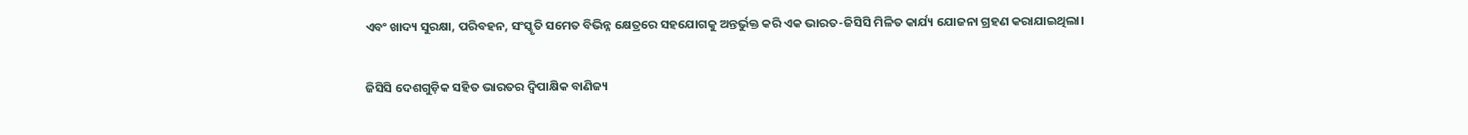ଏବଂ ଖାଦ୍ୟ ସୁରକ୍ଷା, ପରିବହନ, ସଂସ୍କୃତି ସମେତ ବିଭିନ୍ନ କ୍ଷେତ୍ରରେ ସହଯୋଗକୁ ଅନ୍ତର୍ଭୁକ୍ତ କରି ଏକ ଭାରତ-ଜିସିସି ମିଳିତ କାର୍ଯ୍ୟ ଯୋଜନା ଗ୍ରହଣ କରାଯାଇଥିଲା।

ଜିସିସି ଦେଶଗୁଡ଼ିକ ସହିତ ଭାରତର ଦ୍ୱିପାକ୍ଷିକ ବାଣିଜ୍ୟ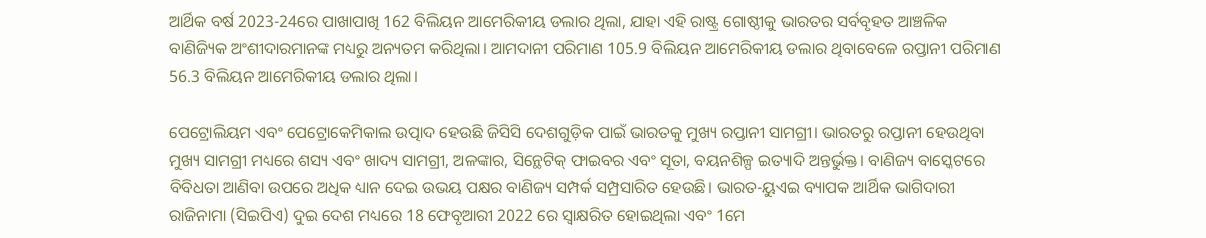ଆର୍ଥିକ ବର୍ଷ 2023-24ରେ ପାଖାପାଖି 162 ବିଲିୟନ ଆମେରିକୀୟ ଡଲାର ଥିଲା, ଯାହା ଏହି ରାଷ୍ଟ୍ର ଗୋଷ୍ଠୀକୁ ଭାରତର ସର୍ବବୃହତ ଆଞ୍ଚଳିକ ବାଣିଜ୍ୟିକ ଅଂଶୀଦାରମାନଙ୍କ ମଧ୍ୟରୁ ଅନ୍ୟତମ କରିଥିଲା। ଆମଦାନୀ ପରିମାଣ 105.9 ବିଲିୟନ ଆମେରିକୀୟ ଡଲାର ଥିବାବେଳେ ରପ୍ତାନୀ ପରିମାଣ 56.3 ବିଲିୟନ ଆମେରିକୀୟ ଡଲାର ଥିଲା।

ପେଟ୍ରୋଲିୟମ ଏବଂ ପେଟ୍ରୋକେମିକାଲ ଉତ୍ପାଦ ହେଉଛି ଜିସିସି ଦେଶଗୁଡ଼ିକ ପାଇଁ ଭାରତକୁ ମୁଖ୍ୟ ରପ୍ତାନୀ ସାମଗ୍ରୀ। ଭାରତରୁ ରପ୍ତାନୀ ହେଉଥିବା ମୁଖ୍ୟ ସାମଗ୍ରୀ ମଧ୍ୟରେ ଶସ୍ୟ ଏବଂ ଖାଦ୍ୟ ସାମଗ୍ରୀ, ଅଳଙ୍କାର, ସିନ୍ଥେଟିକ୍ ଫାଇବର ଏବଂ ସୂତା, ବୟନଶିଳ୍ପ ଇତ୍ୟାଦି ଅନ୍ତର୍ଭୁକ୍ତ। ବାଣିଜ୍ୟ ବାସ୍କେଟରେ ବିବିଧତା ଆଣିବା ଉପରେ ଅଧିକ ଧ୍ୟାନ ଦେଇ ଉଭୟ ପକ୍ଷର ବାଣିଜ୍ୟ ସମ୍ପର୍କ ସମ୍ପ୍ରସାରିତ ହେଉଛି। ଭାରତ-ୟୁଏଇ ବ୍ୟାପକ ଆର୍ଥିକ ଭାଗିଦାରୀ ରାଜିନାମା (ସିଇପିଏ) ଦୁଇ ଦେଶ ମଧ୍ୟରେ 18 ଫେବୃଆରୀ 2022 ରେ ସ୍ୱାକ୍ଷରିତ ହୋଇଥିଲା ଏବଂ 1ମେ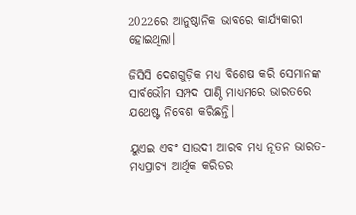2022ରେ ଆନୁଷ୍ଠାନିକ ଭାବରେ କାର୍ଯ୍ୟକାରୀ ହୋଇଥିଲା।

ଜିସିସି ଦେଶଗୁଡ଼ିକ ମଧ୍ୟ ବିଶେଷ କରି ସେମାନଙ୍କ ସାର୍ବଭୌମ ସମ୍ପଦ ପାଣ୍ଠି ମାଧ୍ୟମରେ ଭାରତରେ ଯଥେଷ୍ଟ ନିବେଶ କରିଛନ୍ତି।

ୟୁଏଇ ଏବଂ ସାଉଦୀ ଆରବ ମଧ୍ୟ ନୂତନ ଭାରତ-ମଧ୍ୟପ୍ରାଚ୍ୟ ଆର୍ଥିକ କରିଡର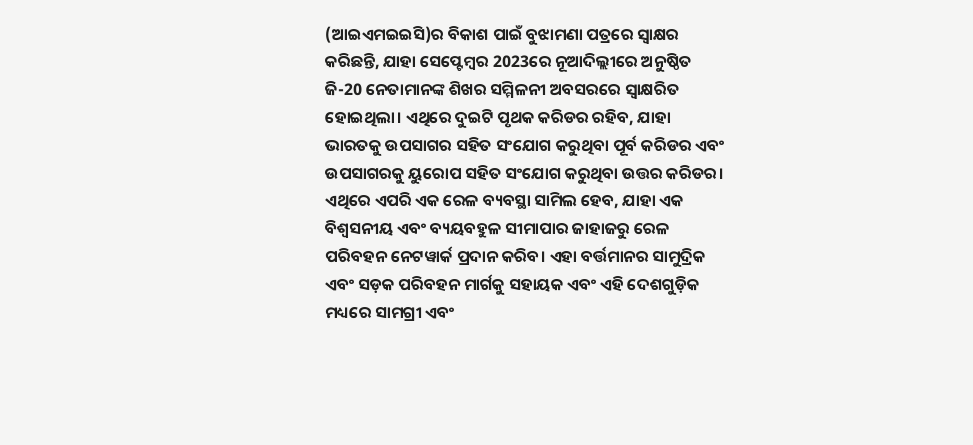(ଆଇଏମଇଇସି)ର ବିକାଶ ପାଇଁ ବୁଝାମଣା ପତ୍ରରେ ସ୍ୱାକ୍ଷର କରିଛନ୍ତି, ଯାହା ସେପ୍ଟେମ୍ବର 2023ରେ ନୂଆଦିଲ୍ଲୀରେ ଅନୁଷ୍ଠିତ ଜି-20 ନେତାମାନଙ୍କ ଶିଖର ସମ୍ମିଳନୀ ଅବସରରେ ସ୍ୱାକ୍ଷରିତ ହୋଇଥିଲା। ଏଥିରେ ଦୁଇଟି ପୃଥକ କରିଡର ରହିବ, ଯାହା ଭାରତକୁ ଉପସାଗର ସହିତ ସଂଯୋଗ କରୁଥିବା ପୂର୍ବ କରିଡର ଏବଂ ଉପସାଗରକୁ ୟୁରୋପ ସହିତ ସଂଯୋଗ କରୁଥିବା ଉତ୍ତର କରିଡର। ଏଥିରେ ଏପରି ଏକ ରେଳ ବ୍ୟବସ୍ଥା ସାମିଲ ହେବ, ଯାହା ଏକ ବିଶ୍ୱସନୀୟ ଏବଂ ବ୍ୟୟବହୁଳ ସୀମାପାର ଜାହାଜରୁ ରେଳ ପରିବହନ ନେଟୱାର୍କ ପ୍ରଦାନ କରିବ। ଏହା ବର୍ତ୍ତମାନର ସାମୁଦ୍ରିକ ଏବଂ ସଡ଼କ ପରିବହନ ମାର୍ଗକୁ ସହାୟକ ଏବଂ ଏହି ଦେଶଗୁଡ଼ିକ ମଧ୍ୟରେ ସାମଗ୍ରୀ ଏବଂ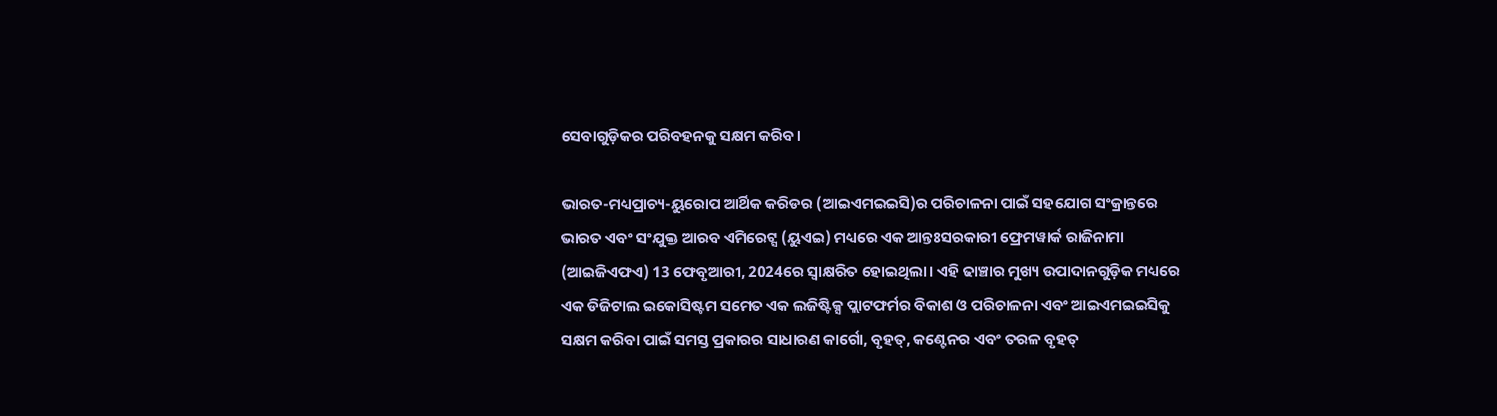ସେବାଗୁଡ଼ିକର ପରିବହନକୁ ସକ୍ଷମ କରିବ।

ଭାରତ-ମଧ୍ୟପ୍ରାଚ୍ୟ-ୟୁରୋପ ଆର୍ଥିକ କରିଡର (ଆଇଏମଇଇସି)ର ପରିଚାଳନା ପାଇଁ ସହଯୋଗ ସଂକ୍ରାନ୍ତରେ ଭାରତ ଏବଂ ସଂଯୁକ୍ତ ଆରବ ଏମିରେଟ୍ସ (ୟୁଏଇ) ମଧ୍ୟରେ ଏକ ଆନ୍ତଃସରକାରୀ ଫ୍ରେମୱାର୍କ ରାଜିନାମା (ଆଇଜିଏଫଏ) 13 ଫେବୃଆରୀ, 2024ରେ ସ୍ୱାକ୍ଷରିତ ହୋଇଥିଲା। ଏହି ଢାଞ୍ଚାର ମୁଖ୍ୟ ଉପାଦାନଗୁଡ଼ିକ ମଧ୍ୟରେ ଏକ ଡିଜିଟାଲ ଇକୋସିଷ୍ଟମ ସମେତ ଏକ ଲଜିଷ୍ଟିକ୍ସ ପ୍ଲାଟଫର୍ମର ବିକାଶ ଓ ପରିଚାଳନା ଏବଂ ଆଇଏମଇଇସିକୁ ସକ୍ଷମ କରିବା ପାଇଁ ସମସ୍ତ ପ୍ରକାରର ସାଧାରଣ କାର୍ଗୋ, ବୃହତ୍, କଣ୍ଟେନର ଏବଂ ତରଳ ବୃହତ୍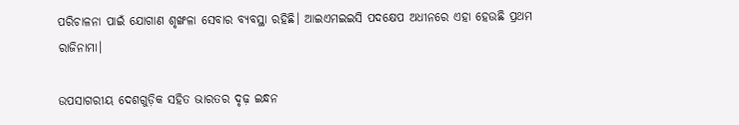ପରିଚାଳନା ପାଇଁ ଯୋଗାଣ ଶୃଙ୍ଖଳା ସେବାର ବ୍ୟବସ୍ଥା ରହିଛି। ଆଇଏମଇଇସି ପଦକ୍ଷେପ ଅଧୀନରେ ଏହା ହେଉଛି ପ୍ରଥମ ରାଜିନାମା।

ଉପସାଗରୀୟ ଦେଶଗୁଡ଼ିକ ସହିତ ଭାରତର ଦୃଢ଼ ଇନ୍ଧନ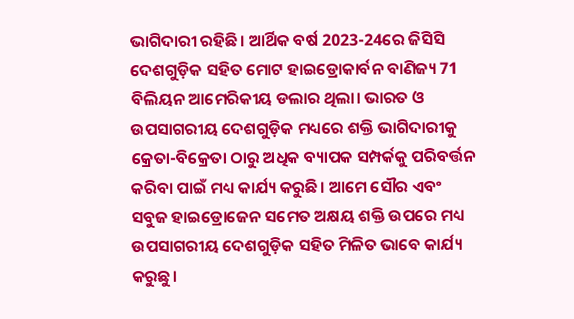ଭାଗିଦାରୀ ରହିଛି। ଆର୍ଥିକ ବର୍ଷ 2023-24ରେ ଜିସିସି ଦେଶଗୁଡ଼ିକ ସହିତ ମୋଟ ହାଇଡ୍ରୋକାର୍ବନ ବାଣିଜ୍ୟ 71 ବିଲିୟନ ଆମେରିକୀୟ ଡଲାର ଥିଲା। ଭାରତ ଓ ଉପସାଗରୀୟ ଦେଶଗୁଡ଼ିକ ମଧ୍ୟରେ ଶକ୍ତି ଭାଗିଦାରୀକୁ କ୍ରେତା-ବିକ୍ରେତା ଠାରୁ ଅଧିକ ବ୍ୟାପକ ସମ୍ପର୍କକୁ ପରିବର୍ତ୍ତନ କରିବା ପାଇଁ ମଧ୍ୟ କାର୍ଯ୍ୟ କରୁଛି। ଆମେ ସୌର ଏବଂ ସବୁଜ ହାଇଡ୍ରୋଜେନ ସମେତ ଅକ୍ଷୟ ଶକ୍ତି ଉପରେ ମଧ୍ୟ ଉପସାଗରୀୟ ଦେଶଗୁଡ଼ିକ ସହିତ ମିଳିତ ଭାବେ କାର୍ଯ୍ୟ କରୁଛୁ।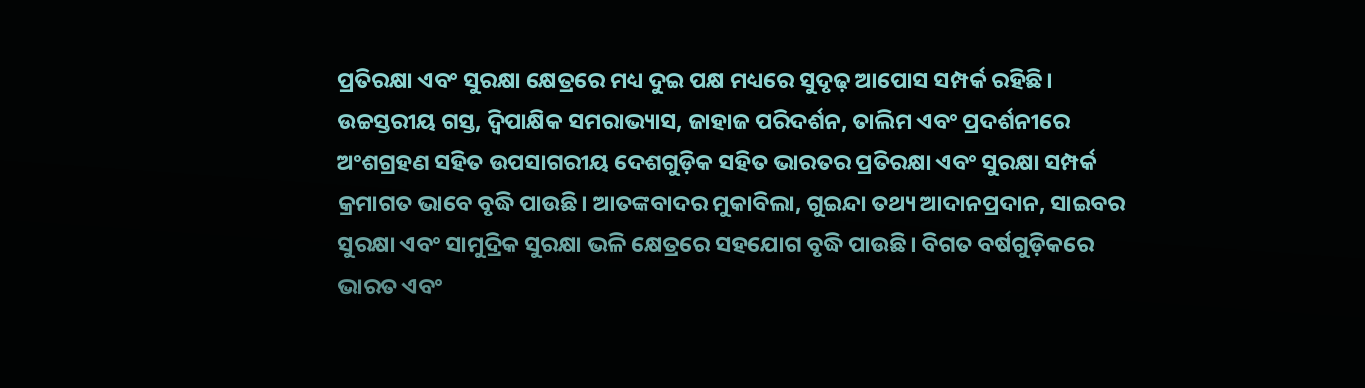ପ୍ରତିରକ୍ଷା ଏବଂ ସୁରକ୍ଷା କ୍ଷେତ୍ରରେ ମଧ୍ୟ ଦୁଇ ପକ୍ଷ ମଧ୍ୟରେ ସୁଦୃଢ଼ ଆପୋସ ସମ୍ପର୍କ ରହିଛି। ଉଚ୍ଚସ୍ତରୀୟ ଗସ୍ତ, ଦ୍ୱିପାକ୍ଷିକ ସମରାଭ୍ୟାସ, ଜାହାଜ ପରିଦର୍ଶନ, ତାଲିମ ଏବଂ ପ୍ରଦର୍ଶନୀରେ ଅଂଶଗ୍ରହଣ ସହିତ ଉପସାଗରୀୟ ଦେଶଗୁଡ଼ିକ ସହିତ ଭାରତର ପ୍ରତିରକ୍ଷା ଏବଂ ସୁରକ୍ଷା ସମ୍ପର୍କ କ୍ରମାଗତ ଭାବେ ବୃଦ୍ଧି ପାଉଛି। ଆତଙ୍କବାଦର ମୁକାବିଲା, ଗୁଇନ୍ଦା ତଥ୍ୟ ଆଦାନପ୍ରଦାନ, ସାଇବର ସୁରକ୍ଷା ଏବଂ ସାମୁଦ୍ରିକ ସୁରକ୍ଷା ଭଳି କ୍ଷେତ୍ରରେ ସହଯୋଗ ବୃଦ୍ଧି ପାଉଛି। ବିଗତ ବର୍ଷଗୁଡ଼ିକରେ ଭାରତ ଏବଂ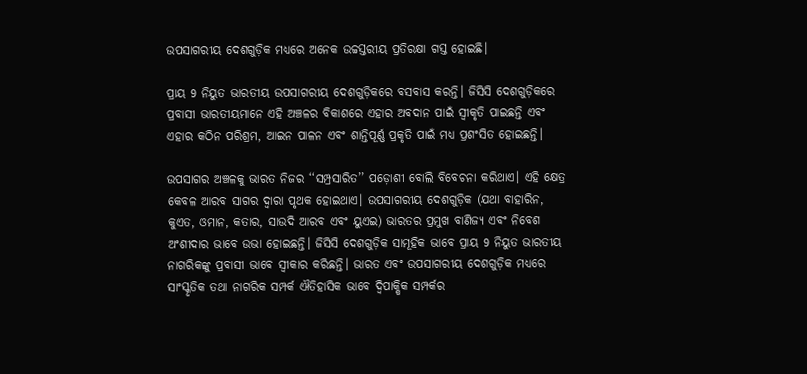ଉପସାଗରୀୟ ଦେଶଗୁଡ଼ିକ ମଧ୍ୟରେ ଅନେକ ଉଚ୍ଚସ୍ତରୀୟ ପ୍ରତିରକ୍ଷା ଗସ୍ତ ହୋଇଛି।

ପ୍ରାୟ 9 ନିୟୁତ ଭାରତୀୟ ଉପସାଗରୀୟ ଦେଶଗୁଡ଼ିକରେ ବସବାସ କରନ୍ତି। ଜିସିସି ଦେଶଗୁଡ଼ିକରେ ପ୍ରବାସୀ ଭାରତୀୟମାନେ ଏହି ଅଞ୍ଚଳର ବିକାଶରେ ଏହାର ଅବଦାନ ପାଇଁ ସ୍ୱୀକୃତି ପାଇଛନ୍ତି ଏବଂ ଏହାର କଠିନ ପରିଶ୍ରମ, ଆଇନ ପାଳନ ଏବଂ ଶାନ୍ତିପୂର୍ଣ୍ଣ ପ୍ରକୃତି ପାଇଁ ମଧ୍ୟ ପ୍ରଶଂସିତ ହୋଇଛନ୍ତି।

ଉପସାଗର ଅଞ୍ଚଳକୁ ଭାରତ ନିଜର ‘‘ସମ୍ପ୍ରସାରିତ’’ ପଡ଼ୋଶୀ ବୋଲି ବିବେଚନା କରିଥାଏ। ଏହି କ୍ଷେତ୍ର କେବଳ ଆରବ ସାଗର ଦ୍ୱାରା ପୃଥକ ହୋଇଥାଏ। ଉପସାଗରୀୟ ଦେଶଗୁଡ଼ିକ (ଯଥା ବାହାରିନ, କୁଏତ, ଓମାନ, କତାର, ସାଉଦି ଆରବ ଏବଂ ୟୁଏଇ) ଭାରତର ପ୍ରମୁଖ ବାଣିଜ୍ୟ ଏବଂ ନିବେଶ ଅଂଶୀଦାର ଭାବେ ଉଭା ହୋଇଛନ୍ତି। ଜିସିସି ଦେଶଗୁଡ଼ିକ ସାମୂହିକ ଭାବେ ପ୍ରାୟ 9 ନିୟୁତ ଭାରତୀୟ ନାଗରିକଙ୍କୁ ପ୍ରବାସୀ ଭାବେ ସ୍ୱୀକାର କରିଛନ୍ତି। ଭାରତ ଏବଂ ଉପସାଗରୀୟ ଦେଶଗୁଡ଼ିକ ମଧ୍ୟରେ ସାଂସ୍କୃତିକ ତଥା ନାଗରିକ ସମ୍ପର୍କ ଐତିହାସିକ ଭାବେ ଦ୍ୱିପାକ୍ଷିକ ସମ୍ପର୍କର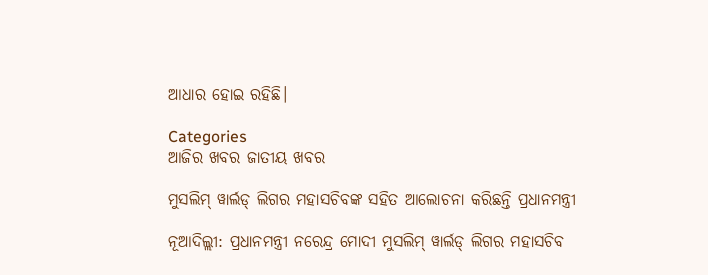ଆଧାର ହୋଇ ରହିଛି।

Categories
ଆଜିର ଖବର ଜାତୀୟ ଖବର

ମୁସଲିମ୍ ୱାର୍ଲଡ୍‌ ଲିଗର ମହାସଚିବଙ୍କ ସହିତ ଆଲୋଚନା କରିଛନ୍ତି ପ୍ରଧାନମନ୍ତ୍ରୀ

ନୂଆଦିଲ୍ଲୀ: ପ୍ରଧାନମନ୍ତ୍ରୀ ନରେନ୍ଦ୍ର ମୋଦୀ ମୁସଲିମ୍ ୱାର୍ଲଡ୍‌ ଲିଗର ମହାସଚିବ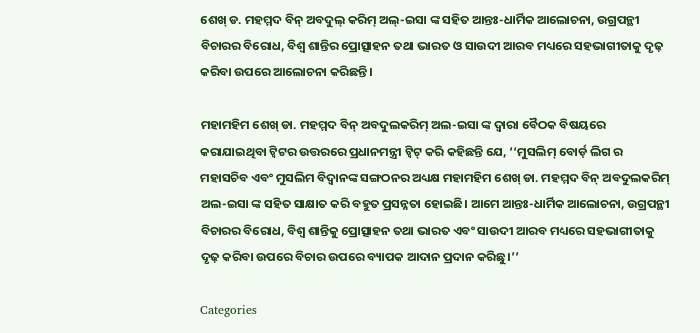ଶେଖ୍‌ ଡ. ମହମ୍ମଦ ବିନ୍ ଅବଦୁଲ୍ କରିମ୍ ଅଲ୍‌-ଇସା ଙ୍କ ସହିତ ଆନ୍ତଃ-ଧାର୍ମିକ ଆଲୋଚନା, ଉଗ୍ରପନ୍ଥୀ ବିଚାରର ବିରୋଧ, ବିଶ୍ବ ଶାନ୍ତିର ପ୍ରୋତ୍ସାହନ ତଥା ଭାରତ ଓ ସାଉଦୀ ଆରବ ମଧ୍ୟରେ ସହଭାଗୀତାକୁ ଦୃଢ଼ କରିବା ଉପରେ ଆଲୋଚନା କରିଛନ୍ତି।

ମହାମହିମ ଶେଖ୍‌ ଡା. ମହମ୍ମଦ ବିନ୍ ଅବଦୁଲକରିମ୍ ଅଲ-ଇସା ଙ୍କ ଦ୍ବାରା ବୈଠକ ବିଷୟରେ କରାଯାଇଥିବା ଟ୍ବିଟର ଉତ୍ତରରେ ପ୍ରଧାନମନ୍ତ୍ରୀ ଟ୍ବିଟ୍ କରି କହିଛନ୍ତି ଯେ, ‘‘ମୁସଲିମ୍ ବୋର୍ଡ଼ ଲିଗ ର ମହାସଚିବ ଏବଂ ମୁସଲିମ ବିଦ୍ବାନଙ୍କ ସଙ୍ଗଠନର ଅଧ୍ୟକ୍ଷ ମହାମହିମ ଶେଖ୍‌ ଡା. ମହମ୍ମଦ ବିନ୍ ଅବଦୁଲକରିମ୍ ଅଲ-ଇସା ଙ୍କ ସହିତ ସାକ୍ଷାତ କରି ବହୁତ ପ୍ରସନ୍ନତା ହୋଇଛି। ଆମେ ଆନ୍ତଃ-ଧାର୍ମିକ ଆଲୋଚନା, ଉଗ୍ରପନ୍ଥୀ ବିଚାରର ବିରୋଧ, ବିଶ୍ବ ଶାନ୍ତିକୁ ପ୍ରୋତ୍ସାହନ ତଥା ଭାରତ ଏବଂ ସାଉଦୀ ଆରବ ମଧ୍ୟରେ ସହଭାଗୀତାକୁ ଦୃଢ଼ କରିବା ଉପରେ ବିଚାର ଉପରେ ବ୍ୟାପକ ଆଦାନ ପ୍ରଦାନ କରିଛୁ।’’

Categories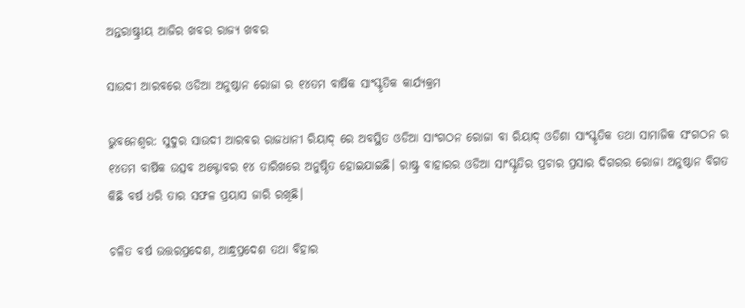ଅନ୍ତରାଷ୍ଟ୍ରୀୟ ଆଜିର ଖବର ରାଜ୍ୟ ଖବର

ସାଉଦୀ ଆରବରେ ଓଡିଆ ଅନୁଷ୍ଠାନ ରୋଜା ର ୧୪ତମ ବାର୍ଷିକ ସାଂସ୍କୃତିକ କାର୍ଯ୍ୟକ୍ରମ

ଭୁବନେଶ୍ବର: ସୁଦୁର ସାଉଦୀ ଆରବର ରାଜଧାନୀ ରିୟାଦ୍ ରେ ଅବସ୍ଥିତ ଓଡିଆ ସାଂଗଠନ ରୋଜା ବା ରିୟାଦ୍ ଓଡିଶା ସାଂସ୍କୃତିକ ତଥା ସାମାଜିକ ସଂଗଠନ ର ୧୪ତମ ବାର୍ଷିକ ଉତ୍ସବ ଅକ୍ଟୋବର ୧୪ ତାରିଖରେ ଅନୁଷ୍ଠିତ ହୋଇଯାଇଛି। ରାଷ୍ଟ୍ର ବାହାରର ଓଡିଆ ସାଂସ୍କୃତିର ପ୍ରଚାର ପ୍ରସାର ଦିଗରର ରୋଜା ଅନୁଷ୍ଠାନ ବିଗତ କିଛି ବର୍ଷ ଧରି ତାର ସଫଳ ପ୍ରୟାସ ଜାରି ରଖିଛି।

ଚଳିତ ବର୍ଷ ଉତ୍ତରପ୍ରଦେଶ, ଆନ୍ଧ୍ରପ୍ରଦେଶ ତଥା ବିହାର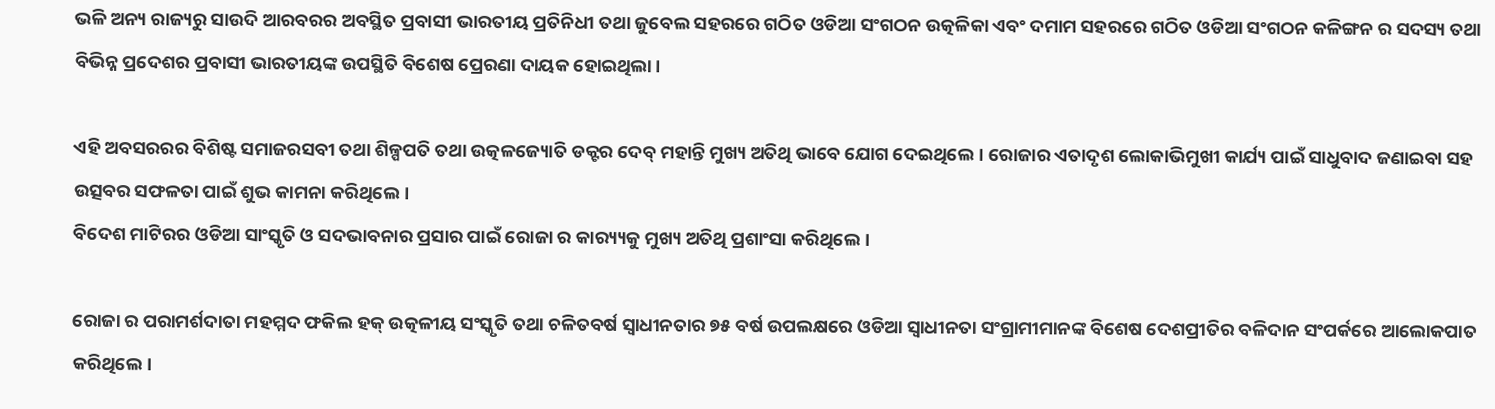ଭଳି ଅନ୍ୟ ରାଜ୍ୟରୁ ସାଉଦି ଆରବରର ଅବସ୍ଥିତ ପ୍ରବାସୀ ଭାରତୀୟ ପ୍ରତିନିଧୀ ତଥା ଜୁବେଲ ସହରରେ ଗଠିତ ଓଡିଆ ସଂଗଠନ ଉତ୍କଳିକା ଏବଂ ଦମାମ ସହରରେ ଗଠିତ ଓଡିଆ ସଂଗଠନ କଳିଙ୍ଗନ ର ସଦସ୍ୟ ତଥା ବିଭିନ୍ନ ପ୍ରଦେଶର ପ୍ରବାସୀ ଭାରତୀୟଙ୍କ ଉପସ୍ଥିତି ବିଶେଷ ପ୍ରେରଣା ଦାୟକ ହୋଇଥିଲା।

ଏହି ଅବସରରର ବିଶିଷ୍ଟ ସମାଜରସବୀ ତଥା ଶିଳ୍ପପତି ତଥା ଉତ୍କଳଜ୍ୟୋତି ଡକ୍ଟର ଦେବ୍ ମହାନ୍ତି ମୁଖ୍ୟ ଅତିଥି ଭାବେ ଯୋଗ ଦେଇଥିଲେ। ରୋଜାର ଏତାଦୃଶ ଲୋକାଭିମୁଖୀ କାର୍ଯ୍ୟ ପାଇଁ ସାଧୁବାଦ ଜଣାଇବା ସହ ଉତ୍ସବର ସଫଳତା ପାଇଁ ଶୁଭ କାମନା କରିଥିଲେ।
ବିଦେଶ ମାଟିରର ଓଡିଆ ସାଂସ୍କୃତି ଓ ସଦଭାବନାର ପ୍ରସାର ପାଇଁ ରୋଜା ର କାର‌୍ୟ୍ୟକୁ ମୁଖ୍ୟ ଅତିଥି ପ୍ରଶାଂସା କରିଥିଲେ।

ରୋଜା ର ପରାମର୍ଶଦାତା ମହମ୍ମଦ ଫକିଲ ହକ୍ ଉତ୍କଳୀୟ ସଂସ୍କୃତି ତଥା ଚଳିତବର୍ଷ ସ୍ବାଧୀନତାର ୭୫ ବର୍ଷ ଉପଲକ୍ଷରେ ଓଡିଆ ସ୍ବାଧୀନତା ସଂଗ୍ରାମୀମାନଙ୍କ ବିଶେଷ ଦେଶପ୍ରୀତିର ବଳିଦାନ ସଂପର୍କରେ ଆଲୋକପାତ କରିଥିଲେ।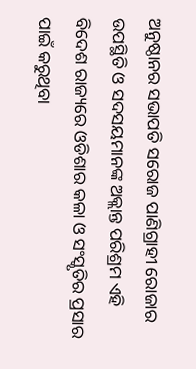ଅନୁଷ୍ଠାନର ସଭାପତି ସରୋଜ ପାଣିଗ୍ରାହୀ ରୋଜାର ଉପସ୍ଥିତି ଓ ସଦସୟମାନଙ୍କ ଅକ୍ଲାନ୍ତ ପରିଶ୍ରମ ଏହି ବିଦେଶ ରାଜ୍ୟରେ ଓଡିଶାର କଳା ଓ ସଂସ୍କୃତିର ପ୍ରସାର ପାଇଁ କରୁଥିବା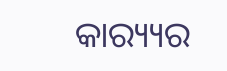କାର‌୍ୟ୍ୟର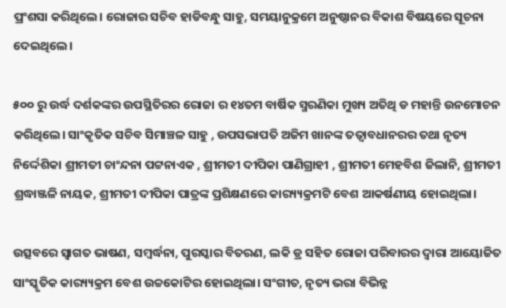ପ୍ରଂଶସା କରିଥିଲେ। ରୋଜାର ସଚିବ ହାଡିବନ୍ଧୁ ସାହୁ, ସମୟାନୁକ୍ରମେ ଅନୁଷ୍ଠାନର ବିକାଶ ବିଷୟରେ ସୂଚନା ଦେଇଥିଲେ।

୫୦୦ ରୁ ଉର୍ଦ୍ଧ ଦର୍ଶକଙ୍କର ଉପସ୍ଥିତିରର ରୋଜା ର ୧୪ତମ ବାର୍ଷିକ ସ୍ମରଣିକା ମୁଖ୍ୟ ଅତିଥି ଡ ମହାନ୍ତି ଉନମୋଚନ କରିଥିଲେ। ସାଂକୃତିକ ସଚିବ ସିମାଞ୍ଚଳ ସାହୁ , ଉପସଭାପତି ଅଜିମ ଖାନଙ୍କ ତତ୍ୱାବଧାନରର ତଥା ନୃତ୍ୟ ନିର୍ଦ୍ଦେଶିକା ଶ୍ରୀମତୀ ଚାଂନ୍ଦନା ପଟ୍ଟନାଏକ , ଶ୍ରୀମତୀ ଦୀପିକା ପାଣିଗ୍ରାହୀ , ଶ୍ରୀମତୀ ମେହବିଶ ଜିଲାନି, ଶ୍ରୀମତୀ ଶ୍ରଦ୍ଧାଞ୍ଜଳି ନାୟକ, ଶ୍ରୀମତୀ ଦୀପିକା ପାତ୍ରଙ୍କ ପ୍ରଶିକ୍ଷଣରେ କାର‌୍ୟ୍ୟକ୍ରମଟି ବେଶ ଆକର୍ଷଣୀୟ ହୋଇଥିଲା।

ଉତ୍ସବରେ ସ୍ବାଗତ ଭାଷଣ, ସମ୍ବର୍ଦ୍ଧନା, ପୁରସ୍କାର ବିତରଣ, ଲକି ଡ୍ର ସହିତ ରୋଜା ପରିବାରର ଦ୍ବାରା ଆୟୋଜିତ ସାଂସ୍କୃତିକ କାର‌୍ୟ୍ୟକ୍ରମ ବେଶ ଉଚ୍ଚକୋଟିର ହୋଇଥିଲା। ସଂଗୀତ, ନୃତ୍ୟ ଭରା ବିଭିନ୍ନ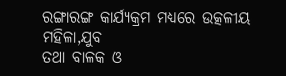ରଙ୍ଗାରଙ୍ଗ କାର୍ଯ୍ୟକ୍ରମ ମଧ୍ୟରେ ଉତ୍କଳୀୟ ମହିଳା,ଯୁବ
ତଥା ବାଳକ ଓ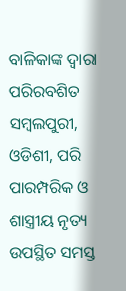ବାଳିକାଙ୍କ ଦ୍ବାରା ପରିରବଶିତ ସମ୍ବଲପୁରୀ, ଓଡିଶୀ, ପରି ପାରମ୍ପରିକ ଓ ଶାସ୍ତ୍ରୀୟ ନୃତ୍ୟ ଉପସ୍ଥିତ ସମସ୍ତ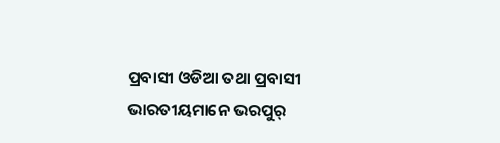ପ୍ରବାସୀ ଓଡିଆ ତଥା ପ୍ରବାସୀ ଭାରତୀୟମାନେ ଭରପୁର୍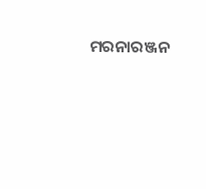ମରନାରଞ୍ଜନ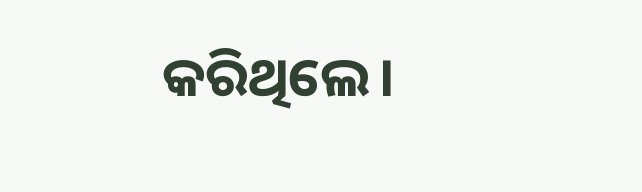କରିଥିଲେ।